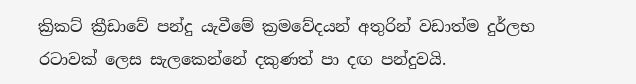ක්‍රිකට් ක්‍රීඩාවේ පන්දු යැවීමේ ක්‍රමවේදයන් අතුරින් වඩාත්ම දුර්ලභ රටාවක් ලෙස සැලකෙන්නේ දකුණත් පා දඟ පන්දුවයි.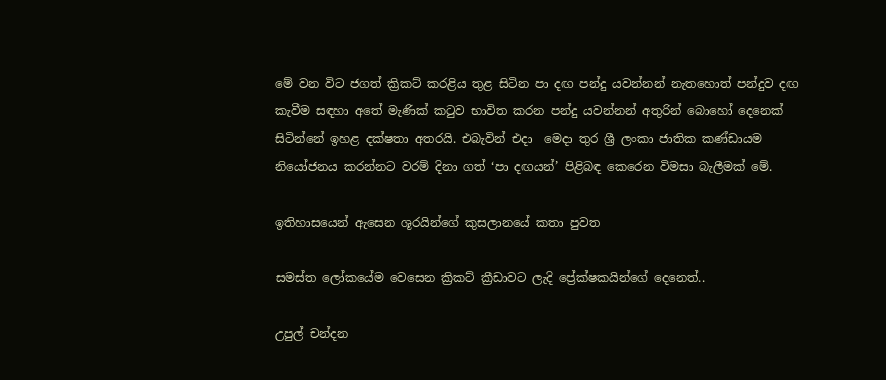මේ වන විට ජගත් ක්‍රිකට් කරළිය තුළ සිටින පා දඟ පන්දු යවන්නන් නැතහොත් පන්දුව දඟ කැවීම සඳහා අතේ මැණික් කටුව භාවිත කරන පන්දු යවන්නන් අතුරින් බොහෝ දෙනෙක් සිටින්නේ ඉහළ දක්ෂතා අතරයි. එබැවින් එදා  මෙදා තුර ශ්‍රී ලංකා ජාතික කණ්ඩායම නියෝජනය කරන්නට වරම් දිනා ගත් ‘පා දඟයන්’ පිළිබඳ කෙරෙන විමසා බැලීමක් මේ.

ඉතිහාසයෙන් ඇසෙන ශූරයින්ගේ කුසලානයේ කතා පුවත

සමස්ත ලෝකයේම වෙසෙන ක්‍රිකට් ක්‍රීඩාවට ලැදි ප්‍රේක්ෂකයින්ගේ දෙනෙත්..

උපුල් චන්දන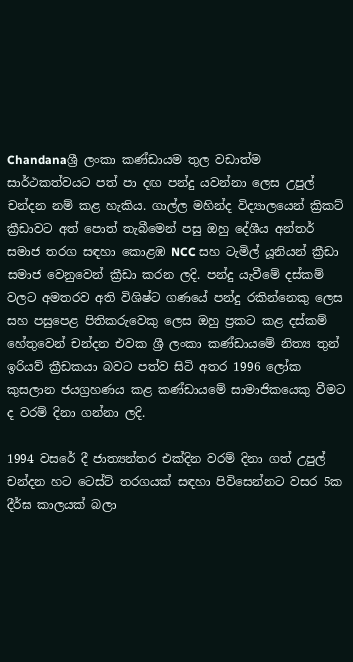Chandanaශ්‍රී ලංකා කණ්ඩායම තුල වඩාත්ම සාර්ථකත්වයට පත් පා දඟ පන්දු යවන්නා ලෙස උපුල් චන්දන නම් කළ හැකිය. ගාල්ල මහින්ද විද්‍යාලයෙන් ක්‍රිකට් ක්‍රීඩාවට අත් පොත් තැබීමෙන් පසු ඔහු දේශීය අන්තර් සමාජ තරග සඳහා කොළඹ NCC සහ ටැමිල් යූනියන් ක්‍රීඩා සමාජ වෙනුවෙන් ක්‍රීඩා කරන ලදි. පන්දු යැවීමේ දස්කම් වලට අමතරව අති විශිෂ්ට ගණයේ පන්දු රකින්නෙකු ලෙස සහ පසුපෙළ පිතිකරුවෙකු ලෙස ඔහු ප්‍රකට කළ දස්කම් හේතුවෙන් චන්දන එවක ශ්‍රී ලංකා කණ්ඩායමේ නිත්‍ය තුන් ඉරියව් ක්‍රීඩකයා බවට පත්ව සිටි අතර 1996 ලෝක කුසලාන ජයග්‍රහණය කළ කණ්ඩායමේ සාමාජිකයෙකු වීමට ද වරම් දිනා ගන්නා ලදි.

1994 වසරේ දී ජාත්‍යන්තර එක්දින වරම් දිනා ගත් උපුල් චන්දන හට ටෙස්ට් තරගයක් සඳහා පිවිසෙන්නට වසර 5ක දීර්ඝ කාලයක් බලා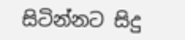සිටින්නට සිදු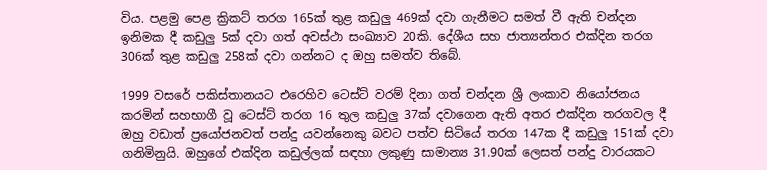විය. පළමු පෙළ ක්‍රිකට් තරග 165ක් තුළ කඩුලු 469ක් දවා ගැනීමට සමත් වී ඇති චන්දන ඉනිමක දී කඩුලු 5ක් දවා ගත් අවස්ථා සංඛ්‍යාව 20කි. දේශීය සහ ජාත්‍යන්තර එක්දින තරග 306ක් තුළ කඩුලු 258ක් දවා ගන්නට ද ඔහු සමත්ව තිබේ.

1999 වසරේ පකිස්තානයට එරෙහිව ටෙස්ට් වරම් දිනා ගත් චන්දන ශ්‍රී ලංකාව නියෝජනය කරමින් සහභාගී වූ ටෙස්ට් තරග 16 තුල කඩුලු 37ක් දවාගෙන ඇති අතර එක්දින තරගවල දී ඔහු වඩාත් ප්‍රයෝජනවත් පන්දු යවන්නෙකු බවට පත්ව සිටියේ තරග 147ක දී කඩුලු 151ක් දවා ගනිමිනුයි. ඔහුගේ එක්දින කඩුල්ලක් සඳහා ලකුණු සාමාන්‍ය 31.90ක් ලෙසත් පන්දු වාරයකට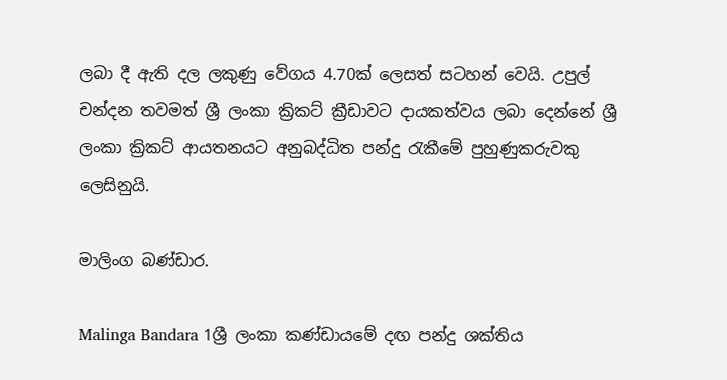ලබා දී ඇති දල ලකුණු වේගය 4.70ක් ලෙසත් සටහන් වෙයි. උපුල් චන්දන තවමත් ශ්‍රී ලංකා ක්‍රිකට් ක්‍රීඩාවට දායකත්වය ලබා දෙන්නේ ශ්‍රී ලංකා ක්‍රිකට් ආයතනයට අනුබද්ධිත පන්දු රැකීමේ පුහුණුකරුවකු ලෙසිනුයි.

මාලිංග බණ්ඩාර.

Malinga Bandara 1ශ්‍රී ලංකා කණ්ඩායමේ දඟ පන්දු ශක්තිය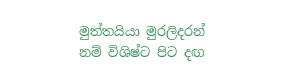මුත්තයියා මුරලිදරන් නම් විශිෂ්ට පිට දඟ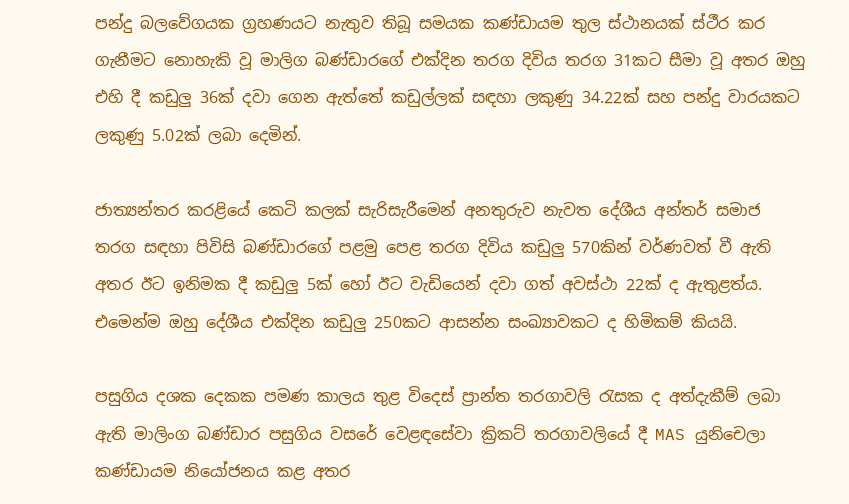පන්දු බලවේගයක ග්‍රහණයට නැතුව තිබූ සමයක කණ්ඩායම තුල ස්ථානයක් ස්ථීර කර ගැනීමට නොහැකි වූ මාලිග බණ්ඩාරගේ එක්දින තරග දිවිය තරග 31කට සීමා වූ අතර ඔහු එහි දී කඩුලු 36ක් දවා ගෙන ඇත්තේ කඩුල්ලක් සඳහා ලකුණු 34.22ක් සහ පන්දු වාරයකට ලකුණු 5.02ක් ලබා දෙමින්.

ජාත්‍යන්තර කරළියේ කෙටි කලක් සැරිසැරීමෙන් අනතුරුව නැවත දේශීය අන්තර් සමාජ තරග සඳහා පිවිසි බණ්ඩාරගේ පළමු පෙළ තරග දිවිය කඩුලු 570කින් වර්ණවත් වී ඇති අතර ඊට ඉනිමක දී කඩුලු 5ක් හෝ ඊට වැඩියෙන් දවා ගත් අවස්ථා 22ක් ද ඇතුළත්ය. එමෙන්ම ඔහු දේශීය එක්දින කඩුලු 250කට ආසන්න සංඛ්‍යාවකට ද හිමිකම් කියයි.

පසුගිය දශක දෙකක පමණ කාලය තුළ විදෙස් ප්‍රාන්ත තරගාවලි රැසක ද අත්දැකීම් ලබා ඇති මාලිංග බණ්ඩාර පසුගිය වසරේ වෙළඳසේවා ක්‍රිකට් තරගාවලියේ දී MAS යුනිචෙලා කණ්ඩායම නියෝජනය කළ අතර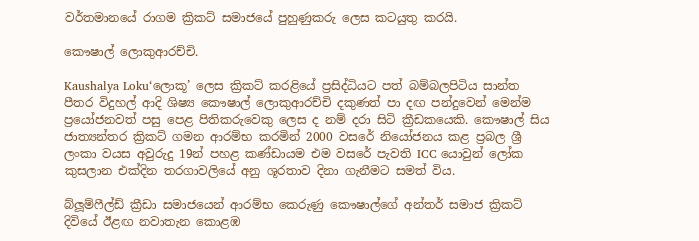වර්තමානයේ රාගම ක්‍රිකට් සමාජයේ පුහුණුකරු ලෙස කටයුතු කරයි.

කෞෂාල් ලොකුආරච්චි.

Kaushalya Loku‘ලොකූ’ ලෙස ක්‍රිකට් කරළියේ ප්‍රසිද්ධියට පත් බම්බලපිටිය සාන්ත පීතර විදුහල් ආදි ශිෂ්‍ය කෞෂාල් ලොකුආරච්චි දකුණත් පා දඟ පන්දුවෙන් මෙන්ම ප්‍රයෝජනවත් පසු පෙළ පිතිකරුවෙකු ලෙස ද නම් දරා සිටි ක්‍රීඩකයෙකි. කෞෂාල් සිය ජාත්‍යන්තර ක්‍රිකට් ගමන ආරම්භ කරමින් 2000 වසරේ නියෝජනය කළ ප්‍රබල ශ්‍රී ලංකා වයස අවුරුදු 19න් පහළ කණ්ඩායම එම වසරේ පැවති ICC යොවුන් ලෝක කුසලාන එක්දින තරගාවලියේ අනු ශූරතාව දිනා ගැනීමට සමත් විය.

බ්ලූම්ෆීල්ඩ් ක්‍රීඩා සමාජයෙන් ආරම්භ කෙරුණු කෞෂාල්ගේ අන්තර් සමාජ ක්‍රිකට් දිවියේ ඊළඟ නවාතැන කොළඹ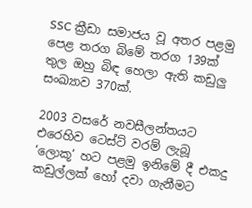SSC ක්‍රීඩා සමාජය වූ අතර පළමු පෙළ තරග බිමේ තරග 139ක් තුල ඔහු බිඳ හෙලා ඇති කඩුලු සංඛ්‍යාව 370ක්.

2003 වසරේ නවසීලන්තයට එරෙහිව ටෙස්ට් වරම් ලැබූ ‘ලොකූ’ හට පළමු ඉනිමේ දී එකදු කඩුල්ලක් හෝ දවා ගැනීමට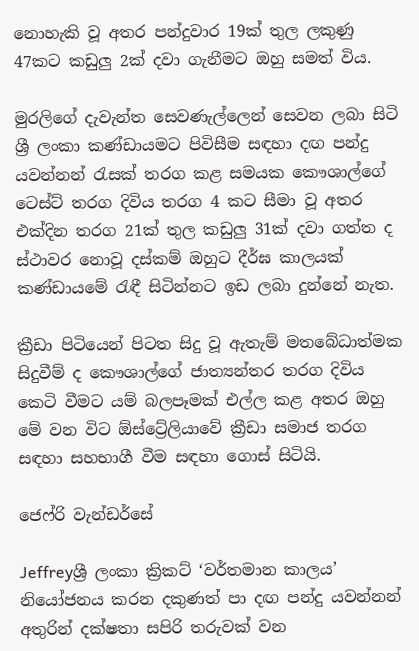නොහැකි වූ අතර පන්දුවාර 19ක් තුල ලකුණු 47කට කඩුලු 2ක් දවා ගැනීමට ඔහු සමත් විය.

මුරලිගේ දැවැන්ත සෙවණැල්ලෙන් සෙවන ලබා සිටි ශ්‍රී ලංකා කණ්ඩායමට පිවිසීම සඳහා දඟ පන්දු යවන්නන් රැසක් තරග කළ සමයක කෞශාල්ගේ ටෙස්ට් තරග දිවිය තරග 4 කට සීමා වූ අතර එක්දින තරග 21ක් තුල කඩුලු 31ක් දවා ගත්ත ද ස්ථාවර නොවූ දස්කම් ඔහුට දීර්ඝ කාලයක් කණ්ඩායමේ රැඳී සිටින්නට ඉඩ ලබා දුන්නේ නැත.

ක්‍රීඩා පිටියෙන් පිටත සිදු වූ ඇතැම් මතබේධාත්මක සිදුවීම් ද කෞශාල්ගේ ජාත්‍යන්තර තරග දිවිය කෙටි වීමට යම් බලපෑමක් එල්ල කළ අතර ඔහු මේ වන විට ඕස්ට්‍රේලියාවේ ක්‍රීඩා සමාජ තරග සඳහා සහභාගී වීම සඳහා ගොස් සිටියි.

ජෙෆ්රි වැන්ඩර්සේ

Jeffreyශ්‍රී ලංකා ක්‍රිකට් ‘වර්තමාන කාලය’ නියෝජනය කරන දකුණත් පා දඟ පන්දු යවන්නන් අතුරින් දක්ෂතා සපිරි තරුවක් වන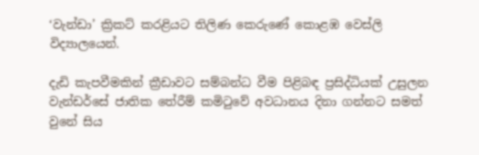‘වැන්ඩා’ ක්‍රිකට් කරළියට තිලිණ කෙරුණේ කොළඹ වෙස්ලි විද්‍යාලයෙන්.

දැඩි කැපවීමකින් ක්‍රීඩාවට සම්බන්ධ වීම පිළිබඳ ප්‍රසිද්ධියක් උසුලන වැන්ඩර්සේ ජාතික තේරීම් කමිටුවේ අවධානය දිනා ගන්නට සමත් වුනේ සිය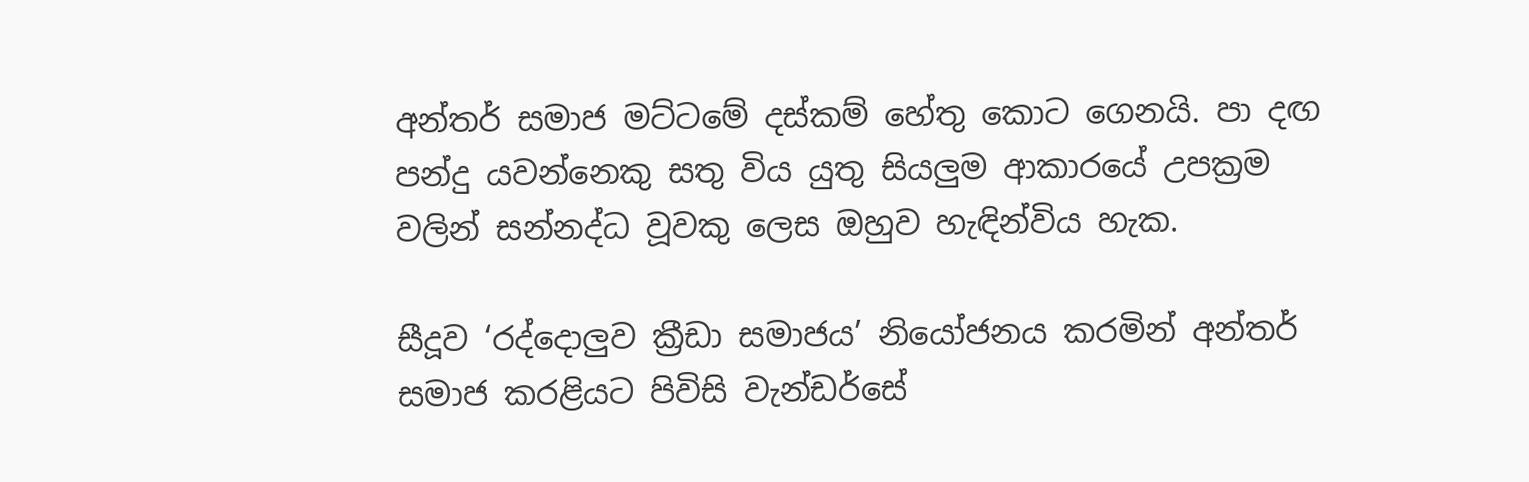අන්තර් සමාජ මට්ටමේ දස්කම් හේතු කොට ගෙනයි. පා දඟ පන්දු යවන්නෙකු සතු විය යුතු සියලුම ආකාරයේ උපක්‍රම වලින් සන්නද්ධ වූවකු ලෙස ඔහුව හැඳින්විය හැක.

සීදූව ‘රද්දොලුව ක්‍රීඩා සමාජය’ නියෝජනය කරමින් අන්තර් සමාජ කරළියට පිවිසි වැන්ඩර්සේ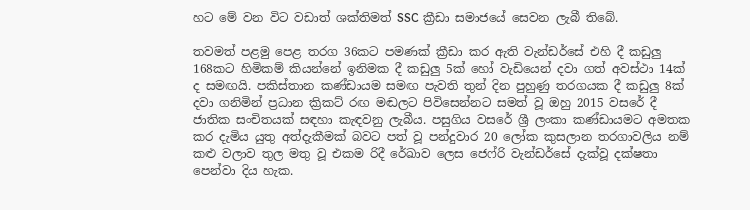හට මේ වන විට වඩාත් ශක්තිමත් SSC ක්‍රීඩා සමාජයේ සෙවන ලැබී තිබේ.

තවමත් පළමු පෙළ තරග 36කට පමණක් ක්‍රීඩා කර ඇති වැන්ඩර්සේ එහි දී කඩුලු 168කට හිමිකම් කියන්නේ ඉනිමක දී කඩුලු 5ක් හෝ වැඩියෙන් දවා ගත් අවස්ථා 14ක් ද සමඟයි. පකිස්තාන කණ්ඩායම සමඟ පැවති තුන් දින පුහුණු තරගයක දී කඩුලු 8ක් දවා ගනිමින් ප්‍රධාන ක්‍රිකට් රඟ මඬලට පිවිසෙන්නට සමත් වූ ඔහු 2015 වසරේ දී ජාතික සංචිතයක් සඳහා කැඳවනු ලැබීය. පසුගිය වසරේ ශ්‍රී ලංකා කණ්ඩායමට අමතක කර දැමිය යුතු අත්දැකීමක් බවට පත් වූ පන්දුවාර 20 ලෝක කුසලාන තරගාවලිය නම් කළු වලාව තුල මතු වූ එකම රිදී රේඛාව ලෙස ජෙෆ්රි වැන්ඩර්සේ දැක්වූ දක්ෂතා පෙන්වා දිය හැක.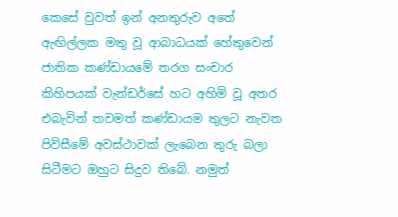කෙසේ වුවත් ඉන් අනතුරුව අතේ ඇඟිල්ලක මතු වූ ආබාධයක් හේතුවෙන් ජාතික කණ්ඩායමේ තරග සංචාර කිහිපයක් වැන්ඩර්සේ හට අහිමි වූ අතර එබැවින් තවමත් කණ්ඩායම තුලට නැවත පිවිසීමේ අවස්ථාවක් ලැබෙන තුරු බලා සිටීමට ඔහුට සිදුව තිබේ. නමුත්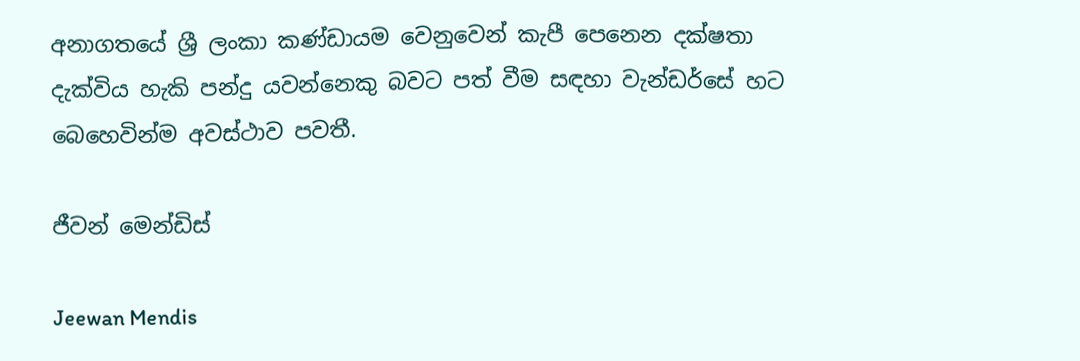අනාගතයේ ශ්‍රී ලංකා කණ්ඩායම වෙනුවෙන් කැපී පෙනෙන දක්ෂතා දැක්විය හැකි පන්දු යවන්නෙකු බවට පත් වීම සඳහා වැන්ඩර්සේ හට බෙහෙවින්ම අවස්ථාව පවතී.

ජීවන් මෙන්ඩිස්

Jeewan Mendis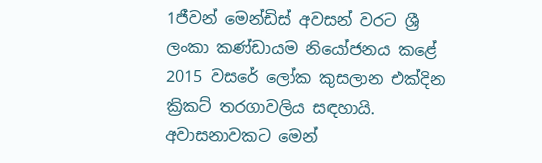1ජීවන් මෙන්ඩිස් අවසන් වරට ශ්‍රී ලංකා කණ්ඩායම නියෝජනය කළේ 2015 වසරේ ලෝක කුසලාන එක්දින ක්‍රිකට් තරගාවලිය සඳහායි. අවාසනාවකට මෙන්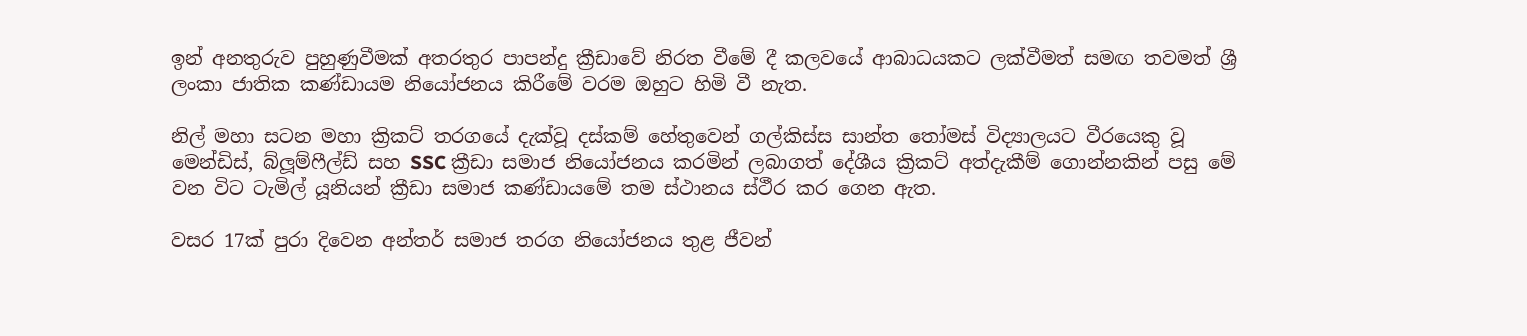ඉන් අනතුරුව පුහුණුවීමක් අතරතුර පාපන්දු ක්‍රීඩාවේ නිරත වීමේ දී කලවයේ ආබාධයකට ලක්වීමත් සමඟ තවමත් ශ්‍රී ලංකා ජාතික කණ්ඩායම නියෝජනය කිරීමේ වරම ඔහුට හිමි වී නැත.

නිල් මහා සටන මහා ක්‍රිකට් තරගයේ දැක්වූ දස්කම් හේතුවෙන් ගල්කිස්ස සාන්ත තෝමස් විද්‍යාලයට වීරයෙකු වූ මෙන්ඩිස්, බ්ලූම්ෆීල්ඩ් සහ SSC ක්‍රීඩා සමාජ නියෝජනය කරමින් ලබාගත් දේශීය ක්‍රිකට් අත්දැකීම් ගොන්නකින් පසු මේ වන විට ටැමිල් යූනියන් ක්‍රීඩා සමාජ කණ්ඩායමේ තම ස්ථානය ස්ථීර කර ගෙන ඇත.

වසර 17ක් පුරා දිවෙන අන්තර් සමාජ තරග නියෝජනය තුළ ජීවන්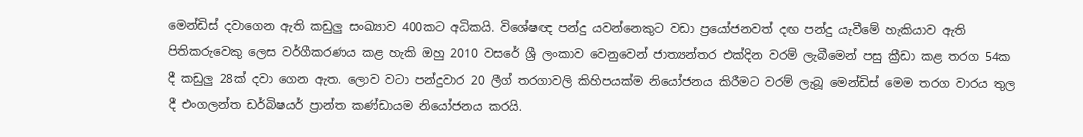මෙන්ඩිස් දවාගෙන ඇති කඩුලු සංඛ්‍යාව 400කට අධිකයි. විශේෂඥ පන්දු යවන්නෙකුට වඩා ප්‍රයෝජනවත් දඟ පන්දු යැවීමේ හැකියාව ඇති පිතිකරුවෙකු ලෙස වර්ගීකරණය කළ හැකි ඔහු 2010 වසරේ ශ්‍රී ලංකාව වෙනුවෙන් ජාත්‍යන්තර එක්දින වරම් ලැබීමෙන් පසු ක්‍රීඩා කළ තරග 54ක දී කඩුලු 28ක් දවා ගෙන ඇත. ලොව වටා පන්දුවාර 20 ලීග් තරගාවලි කිහිපයක්ම නියෝජනය කිරීමට වරම් ලැබූ මෙන්ඩිස් මෙම තරග වාරය තුල දී එංගලන්ත ඩර්බිෂයර් ප්‍රාන්ත කණ්ඩායම නියෝජනය කරයි.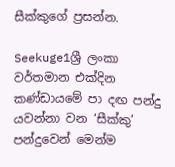සීක්කුගේ ප්‍රසන්න.

Seekuge1ශ්‍රී ලංකා වර්තමාන එක්දින කණ්ඩායමේ පා දඟ පන්දු යවන්නා වන ‘සීක්කු’ පන්දුවෙන් මෙන්ම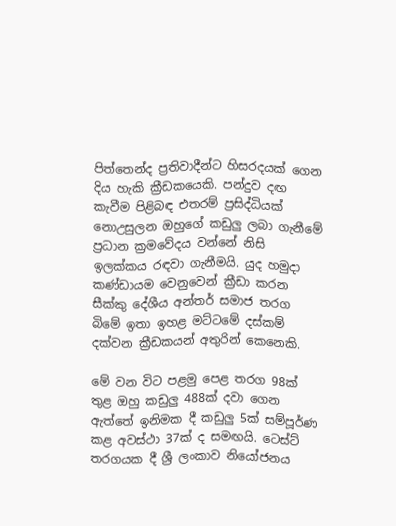පිත්තෙන්ද ප්‍රතිවාදීන්ට හිසරදයක් ගෙන දිය හැකි ක්‍රීඩකයෙකි. පන්දුව දඟ කැවීම පිළිබඳ එතරම් ප්‍රසිද්ධියක් නොඋසුලන ඔහුගේ කඩුලු ලබා ගැනීමේ ප්‍රධාන ක්‍රමවේදය වන්නේ නිසි ඉලක්කය රඳවා ගැනීමයි. යුද හමුදා කණ්ඩායම වෙනුවෙන් ක්‍රීඩා කරන සීක්කු දේශීය අන්තර් සමාජ තරග බිමේ ඉතා ඉහළ මට්ටමේ දස්කම් දක්වන ක්‍රීඩකයන් අතුරින් කෙනෙකි.

මේ වන විට පළමු පෙළ තරග 98ක් තුළ ඔහු කඩුලු 488ක් දවා ගෙන ඇත්තේ ඉනිමක දී කඩුලු 5ක් සම්පූර්ණ කළ අවස්ථා 37ක් ද සමඟයි. ටෙස්ට් තරගයක දී ශ්‍රී ලංකාව නියෝජනය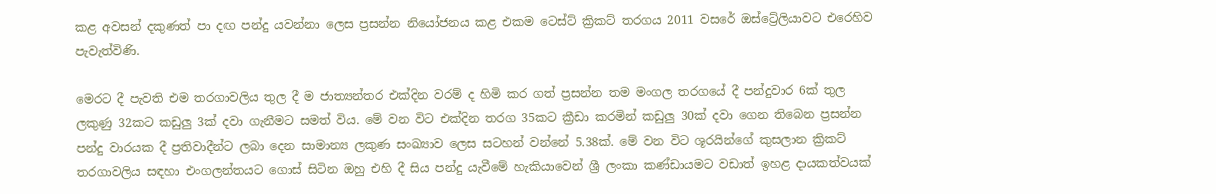කළ අවසන් දකුණත් පා දඟ පන්දු යවන්නා ලෙස ප්‍රසන්න නියෝජනය කළ එකම ටෙස්ට් ක්‍රිකට් තරගය 2011 වසරේ ඔස්ට්‍රේලියාවට එරෙහිව පැවැත්විණි.

මෙරට දී පැවති එම තරගාවලිය තුල දී ම ජාත්‍යන්තර එක්දින වරම් ද හිමි කර ගත් ප්‍රසන්න තම මංගල තරගයේ දී පන්දුවාර 6ක් තුල ලකුණු 32කට කඩුලු 3ක් දවා ගැනීමට සමත් විය. මේ වන විට එක්දින තරග 35කට ක්‍රීඩා කරමින් කඩුලු 30ක් දවා ගෙන තිබෙන ප්‍රසන්න පන්දු වාරයක දී ප්‍රතිවාදීන්ට ලබා දෙන සාමාන්‍ය ලකුණ සංඛ්‍යාව ලෙස සටහන් වන්නේ 5.38ක්. මේ වන විට ශූරයින්ගේ කුසලාන ක්‍රිකට් තරගාවලිය සඳහා එංගලන්තයට ගොස් සිටින ඔහු එහි දී සිය පන්දු යැවීමේ හැකියාවෙන් ශ්‍රී ලංකා කණ්ඩායමට වඩාත් ඉහළ දායකත්වයක්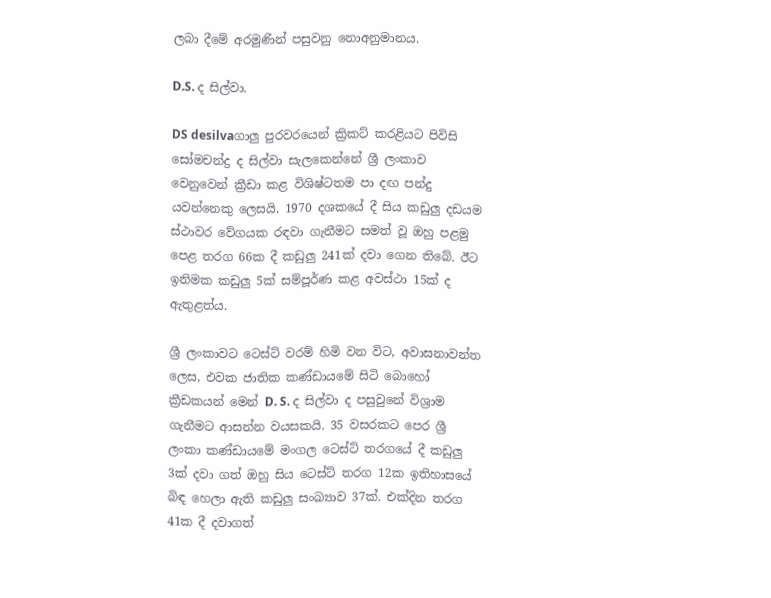ලබා දීමේ අරමුණින් පසුවනු නොඅනුමානය.

D.S. ද සිල්වා.

DS desilvaගාලු පුරවරයෙන් ක්‍රිකට් කරළියට පිවිසි සෝමචන්ද්‍ර ද සිල්වා සැලකෙන්නේ ශ්‍රී ලංකාව වෙනුවෙන් ක්‍රීඩා කළ විශිෂ්ටතම පා දඟ පන්දු යවන්නෙකු ලෙසයි. 1970 දශකයේ දී සිය කඩුලු දඩයම ස්ථාවර වේගයක රඳවා ගැනීමට සමත් වූ ඔහු පළමු පෙළ තරග 66ක දී කඩුලු 241ක් දවා ගෙන තිබේ. ඊට ඉනිමක කඩුලු 5ක් සම්පූර්ණ කළ අවස්ථා 15ක් ද ඇතුළත්ය.

ශ්‍රී ලංකාවට ටෙස්ට් වරම් හිමි වන විට, අවාසනාවන්ත ලෙස, එවක ජාතික කණ්ඩායමේ සිටි බොහෝ ක්‍රීඩකයන් මෙන් D. S. ද සිල්වා ද පසුවුනේ විශ්‍රාම ගැනීමට ආසන්න වයසකයි. 35 වසරකට පෙර ශ්‍රී ලංකා කණ්ඩායමේ මංගල ටෙස්ට් තරගයේ දී කඩුලු 3ක් දවා ගත් ඔහු සිය ටෙස්ට් තරග 12ක ඉතිහාසයේ බිඳ හෙලා ඇති කඩුලු සංඛ්‍යාව 37ක්. එක්දින තරග 41ක දී දවාගත්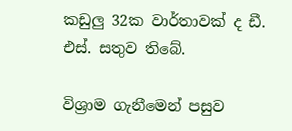කඩුලු 32ක වාර්තාවක් ද ඩී. එස්. සතුව තිබේ.

විශ්‍රාම ගැනීමෙන් පසුව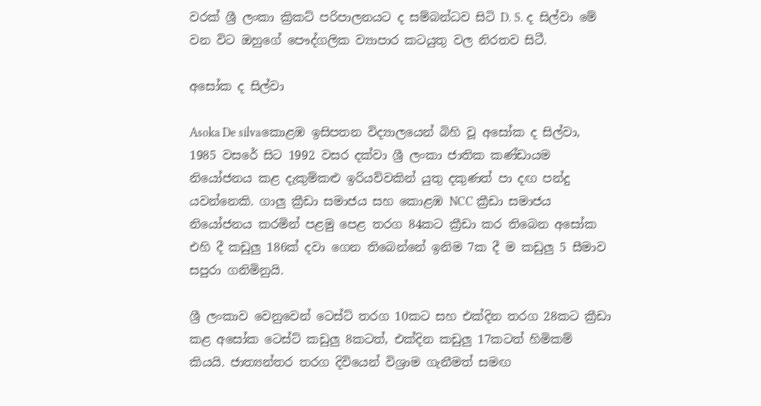වරක් ශ්‍රී ලංකා ක්‍රිකට් පරිපාලනයට ද සම්බන්ධව සිටි D. S. ද සිල්වා මේ වන විට ඔහුගේ පෞද්ගලික ව්‍යාපාර කටයුතු වල නිරතව සිටී.

අසෝක ද සිල්වා

Asoka De silvaකොළඹ ඉසිපතන විද්‍යාලයෙන් බිහි වූ අසෝක ද සිල්වා, 1985 වසරේ සිට 1992 වසර දක්වා ශ්‍රී ලංකා ජාතික කණ්ඩායම නියෝජනය කළ දැකුම්කළු ඉරියව්වකින් යුතු දකුණත් පා දඟ පන්දු යවන්නෙකි. ගාලු ක්‍රීඩා සමාජය සහ කොළඹ NCC ක්‍රීඩා සමාජය නියෝජනය කරමින් පළමු පෙළ තරග 84කට ක්‍රීඩා කර තිබෙන අසෝක එහි දී කඩුලු 186ක් දවා ගෙන තිබෙන්නේ ඉනිම 7ක දී ම කඩුලු 5 සීමාව සපුරා ගනිමිනුයි.

ශ්‍රී ලංකාව වෙනුවෙන් ටෙස්ට් තරග 10කට සහ එක්දින තරග 28කට ක්‍රීඩා කළ අසෝක ටෙස්ට් කඩුලු 8කටත්, එක්දින කඩුලු 17කටත් හිමිකම් කියයි. ජාත්‍යන්තර තරග දිවියෙන් විශ්‍රාම ගැනීමත් සමඟ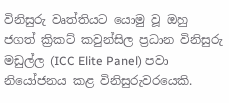විනිසුරු වෘත්තියට යොමු වූ ඔහු ජගත් ක්‍රිකට් කවුන්සිල ප්‍රධාන විනිසුරු මඩුල්ල (ICC Elite Panel) පවා නියෝජනය කළ විනිසුරුවරයෙකි.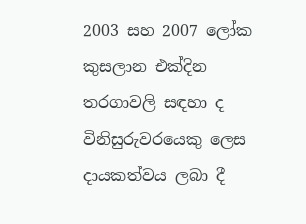2003 සහ 2007 ලෝක කුසලාන එක්දින තරගාවලි සඳහා ද විනිසුරුවරයෙකු ලෙස දායකත්වය ලබා දී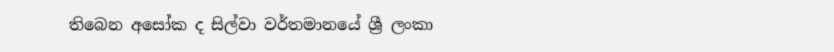තිබෙන අසෝක ද සිල්වා වර්තමානයේ ශ්‍රී ලංකා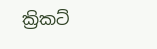ක්‍රිකට්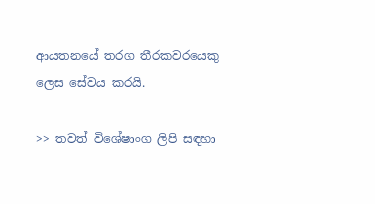ආයතනයේ තරග තීරකවරයෙකු ලෙස සේවය කරයි.

>> තවත් විශේෂාංග ලිපි සඳහා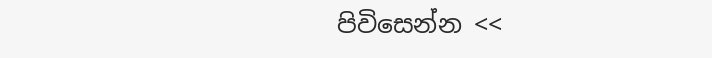පිවිසෙන්න <<